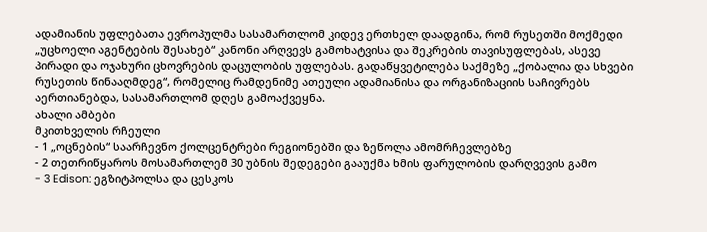ადამიანის უფლებათა ევროპულმა სასამართლომ კიდევ ერთხელ დაადგინა, რომ რუსეთში მოქმედი „უცხოელი აგენტების შესახებ“ კანონი არღვევს გამოხატვისა და შეკრების თავისუფლებას, ასევე პირადი და ოჯახური ცხოვრების დაცულობის უფლებას. გადაწყვეტილება საქმეზე „ქობალია და სხვები რუსეთის წინააღმდეგ“, რომელიც რამდენიმე ათეული ადამიანისა და ორგანიზაციის საჩივრებს აერთიანებდა, სასამართლომ დღეს გამოაქვეყნა.
ახალი ამბები
მკითხველის რჩეული
- 1 „ოცნების“ საარჩევნო ქოლცენტრები რეგიონებში და ზეწოლა ამომრჩევლებზე
- 2 თეთრიწყაროს მოსამართლემ 30 უბნის შედეგები გააუქმა ხმის ფარულობის დარღვევის გამო
- 3 Edison: ეგზიტპოლსა და ცესკოს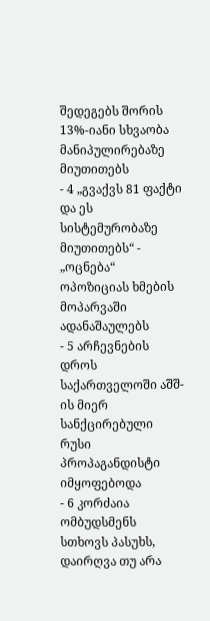შედეგებს შორის 13%-იანი სხვაობა მანიპულირებაზე მიუთითებს
- 4 „გვაქვს 81 ფაქტი და ეს სისტემურობაზე მიუთითებს“ - „ოცნება“ ოპოზიციას ხმების მოპარვაში ადანაშაულებს
- 5 არჩევნების დროს საქართველოში აშშ-ის მიერ სანქცირებული რუსი პროპაგანდისტი იმყოფებოდა
- 6 კორძაია ომბუდსმენს სთხოვს პასუხს, დაირღვა თუ არა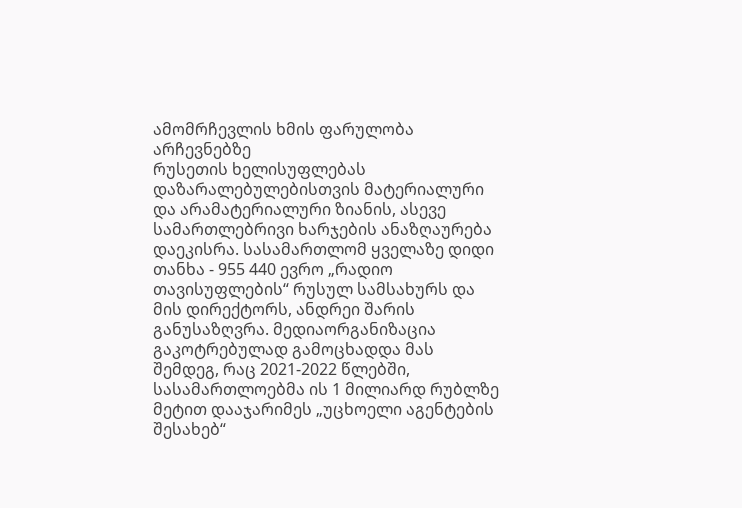ამომრჩევლის ხმის ფარულობა არჩევნებზე
რუსეთის ხელისუფლებას დაზარალებულებისთვის მატერიალური და არამატერიალური ზიანის, ასევე სამართლებრივი ხარჯების ანაზღაურება დაეკისრა. სასამართლომ ყველაზე დიდი თანხა - 955 440 ევრო „რადიო თავისუფლების“ რუსულ სამსახურს და მის დირექტორს, ანდრეი შარის განუსაზღვრა. მედიაორგანიზაცია გაკოტრებულად გამოცხადდა მას შემდეგ, რაც 2021-2022 წლებში, სასამართლოებმა ის 1 მილიარდ რუბლზე მეტით დააჯარიმეს „უცხოელი აგენტების შესახებ“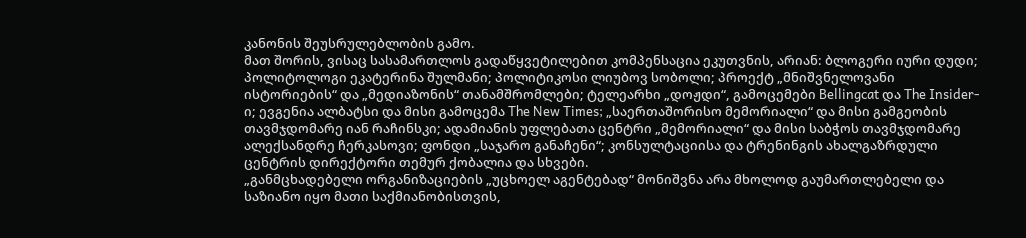კანონის შეუსრულებლობის გამო.
მათ შორის, ვისაც სასამართლოს გადაწყვეტილებით კომპენსაცია ეკუთვნის, არიან: ბლოგერი იური დუდი; პოლიტოლოგი ეკატერინა შულმანი; პოლიტიკოსი ლიუბოვ სობოლი; პროექტ „მნიშვნელოვანი ისტორიების“ და „მედიაზონის“ თანამშრომლები; ტელეარხი „დოჟდი“, გამოცემები Bellingcat და The Insider-ი; ევგენია ალბატსი და მისი გამოცემა The New Times; „საერთაშორისო მემორიალი“ და მისი გამგეობის თავმჯდომარე იან რაჩინსკი; ადამიანის უფლებათა ცენტრი „მემორიალი“ და მისი საბჭოს თავმჯდომარე ალექსანდრე ჩერკასოვი; ფონდი „საჯარო განაჩენი“; კონსულტაციისა და ტრენინგის ახალგაზრდული ცენტრის დირექტორი თემურ ქობალია და სხვები.
„განმცხადებელი ორგანიზაციების „უცხოელ აგენტებად“ მონიშვნა არა მხოლოდ გაუმართლებელი და საზიანო იყო მათი საქმიანობისთვის,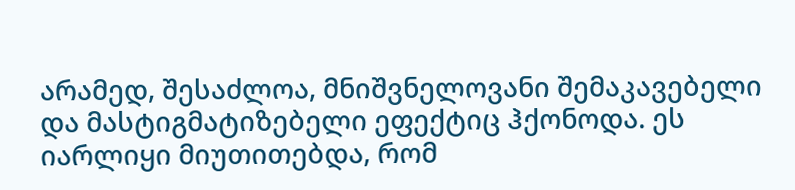არამედ, შესაძლოა, მნიშვნელოვანი შემაკავებელი და მასტიგმატიზებელი ეფექტიც ჰქონოდა. ეს იარლიყი მიუთითებდა, რომ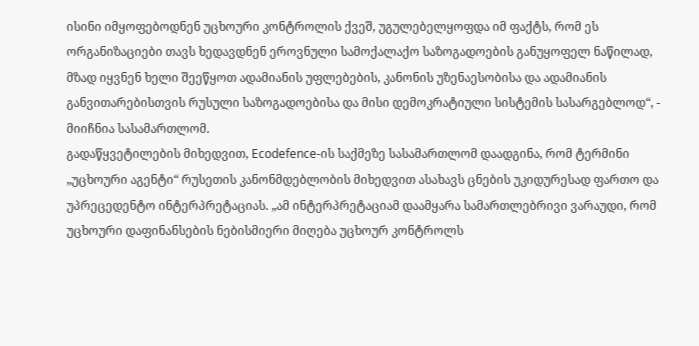ისინი იმყოფებოდნენ უცხოური კონტროლის ქვეშ, უგულებელყოფდა იმ ფაქტს, რომ ეს ორგანიზაციები თავს ხედავდნენ ეროვნული სამოქალაქო საზოგადოების განუყოფელ ნაწილად, მზად იყვნენ ხელი შეეწყოთ ადამიანის უფლებების, კანონის უზენაესობისა და ადამიანის განვითარებისთვის რუსული საზოგადოებისა და მისი დემოკრატიული სისტემის სასარგებლოდ“, - მიიჩნია სასამართლომ.
გადაწყვეტილების მიხედვით, Ecodefence-ის საქმეზე სასამართლომ დაადგინა, რომ ტერმინი „უცხოური აგენტი“ რუსეთის კანონმდებლობის მიხედვით ასახავს ცნების უკიდურესად ფართო და უპრეცედენტო ინტერპრეტაციას. „ამ ინტერპრეტაციამ დაამყარა სამართლებრივი ვარაუდი, რომ უცხოური დაფინანსების ნებისმიერი მიღება უცხოურ კონტროლს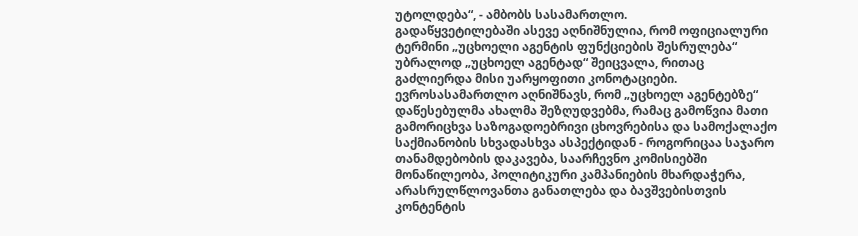უტოლდება“, - ამბობს სასამართლო.
გადაწყვეტილებაში ასევე აღნიშნულია, რომ ოფიციალური ტერმინი „უცხოელი აგენტის ფუნქციების შესრულება“ უბრალოდ „უცხოელ აგენტად“ შეიცვალა, რითაც გაძლიერდა მისი უარყოფითი კონოტაციები.
ევროსასამართლო აღნიშნავს, რომ „უცხოელ აგენტებზე“ დაწესებულმა ახალმა შეზღუდვებმა, რამაც გამოწვია მათი გამორიცხვა საზოგადოებრივი ცხოვრებისა და სამოქალაქო საქმიანობის სხვადასხვა ასპექტიდან - როგორიცაა საჯარო თანამდებობის დაკავება, საარჩევნო კომისიებში მონაწილეობა, პოლიტიკური კამპანიების მხარდაჭერა, არასრულწლოვანთა განათლება და ბავშვებისთვის კონტენტის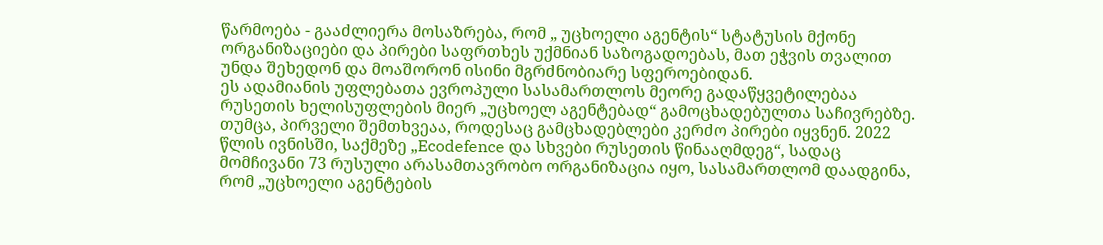წარმოება - გააძლიერა მოსაზრება, რომ „ უცხოელი აგენტის“ სტატუსის მქონე ორგანიზაციები და პირები საფრთხეს უქმნიან საზოგადოებას, მათ ეჭვის თვალით უნდა შეხედონ და მოაშორონ ისინი მგრძნობიარე სფეროებიდან.
ეს ადამიანის უფლებათა ევროპული სასამართლოს მეორე გადაწყვეტილებაა რუსეთის ხელისუფლების მიერ „უცხოელ აგენტებად“ გამოცხადებულთა საჩივრებზე. თუმცა, პირველი შემთხვეაა, როდესაც გამცხადებლები კერძო პირები იყვნენ. 2022 წლის ივნისში, საქმეზე „Ecodefence და სხვები რუსეთის წინააღმდეგ“, სადაც მომჩივანი 73 რუსული არასამთავრობო ორგანიზაცია იყო, სასამართლომ დაადგინა, რომ „უცხოელი აგენტების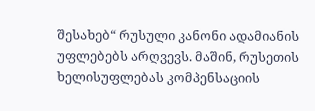შესახებ“ რუსული კანონი ადამიანის უფლებებს არღვევს. მაშინ, რუსეთის ხელისუფლებას კომპენსაციის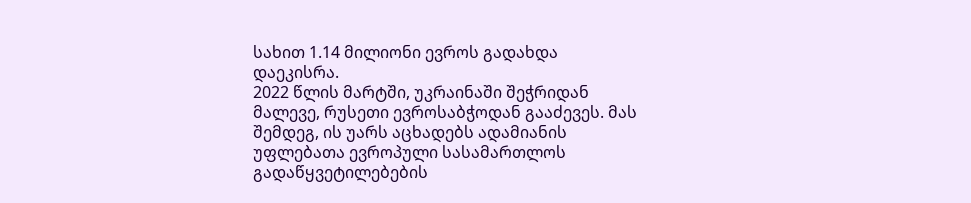სახით 1.14 მილიონი ევროს გადახდა დაეკისრა.
2022 წლის მარტში, უკრაინაში შეჭრიდან მალევე, რუსეთი ევროსაბჭოდან გააძევეს. მას შემდეგ, ის უარს აცხადებს ადამიანის უფლებათა ევროპული სასამართლოს გადაწყვეტილებების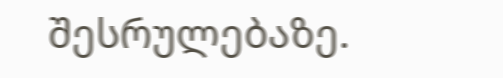შესრულებაზე.